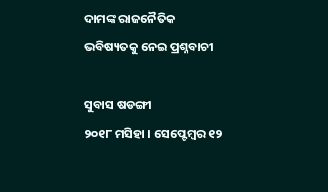ଦାମଙ୍କ ରାଜନୈତିକ ଭବିଷ୍ୟତକୁ ନେଇ ପ୍ରଶ୍ନବାଚୀ

ସୁବାସ ଷଡଙ୍ଗୀ
୨୦୧୮ ମସିହା । ସେପ୍ଟେମ୍ବର ୧୨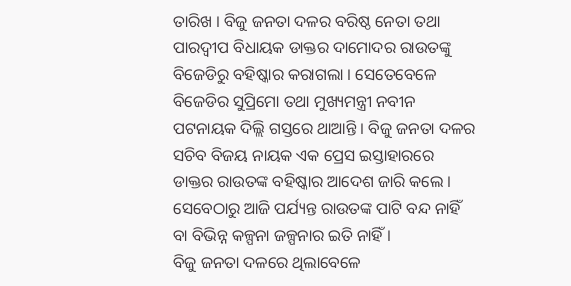ତାରିଖ । ବିଜୁ ଜନତା ଦଳର ବରିଷ୍ଠ ନେତା ତଥା ପାରଦ୍ୱୀପ ବିଧାୟକ ଡାକ୍ତର ଦାମୋଦର ରାଉତଙ୍କୁ ବିଜେଡିରୁ ବହିଷ୍କାର କରାଗଲା । ସେତେବେଳେ ବିଜେଡିର ସୁପ୍ରିମୋ ତଥା ମୁଖ୍ୟମନ୍ତ୍ରୀ ନବୀନ ପଟନାୟକ ଦିଲ୍ଲି ଗସ୍ତରେ ଥାଆନ୍ତି । ବିଜୁ ଜନତା ଦଳର ସଚିବ ବିଜୟ ନାୟକ ଏକ ପ୍ରେସ ଇସ୍ତାହାରରେ ଡାକ୍ତର ରାଉତଙ୍କ ବହିଷ୍କାର ଆଦେଶ ଜାରି କଲେ । ସେବେଠାରୁ ଆଜି ପର୍ଯ୍ୟନ୍ତ ରାଉତଙ୍କ ପାଟି ବନ୍ଦ ନାହିଁ ବା ବିଭିନ୍ନ କଳ୍ପନା ଜଳ୍ପନାର ଇତି ନାହିଁ ।
ବିଜୁ ଜନତା ଦଳରେ ଥିଲାବେଳେ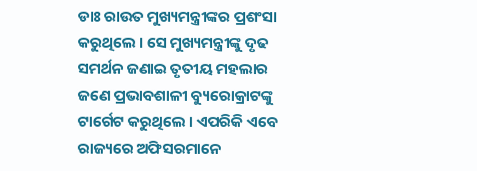ଡାଃ ରାଉତ ମୁଖ୍ୟମନ୍ତ୍ରୀଙ୍କର ପ୍ରଶଂସା କରୁଥିଲେ । ସେ ମୁଖ୍ୟମନ୍ତ୍ରୀଙ୍କୁ ଦୃଢ ସମର୍ଥନ ଜଣାଇ ତୃତୀୟ ମହଲାର ଜଣେ ପ୍ରଭାବଶାଳୀ ବ୍ୟୁରୋକ୍ରାଟଙ୍କୁ ଟାର୍ଗେଟ କରୁଥିଲେ । ଏପରିକି ଏବେ ରାଜ୍ୟରେ ଅଫିସରମାନେ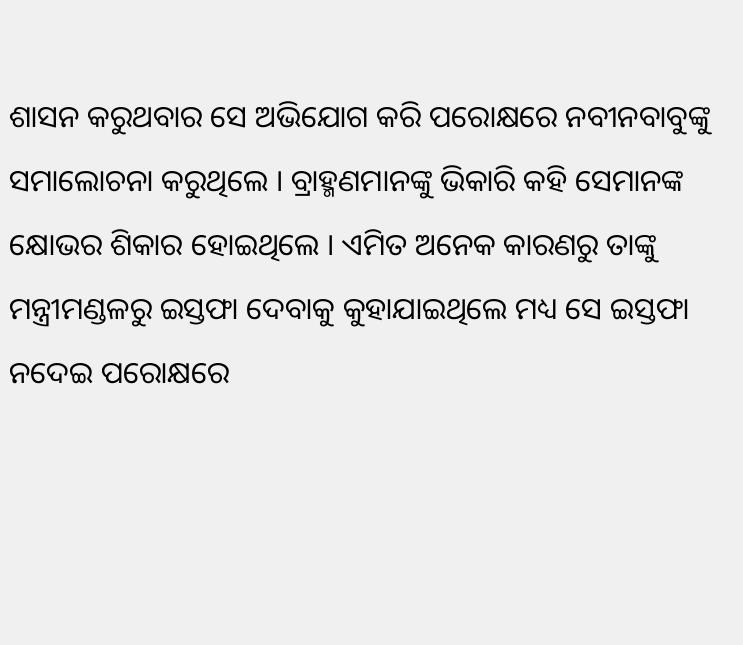ଶାସନ କରୁଥବାର ସେ ଅଭିଯୋଗ କରି ପରୋକ୍ଷରେ ନବୀନବାବୁଙ୍କୁ ସମାଲୋଚନା କରୁଥିଲେ । ବ୍ରାହ୍ମଣମାନଙ୍କୁ ଭିକାରି କହି ସେମାନଙ୍କ କ୍ଷୋଭର ଶିକାର ହୋଇଥିଲେ । ଏମିତ ଅନେକ କାରଣରୁ ତାଙ୍କୁ ମନ୍ତ୍ରୀମଣ୍ଡଳରୁ ଇସ୍ତଫା ଦେବାକୁ କୁହାଯାଇଥିଲେ ମଧ୍ୟ ସେ ଇସ୍ତଫା ନଦେଇ ପରୋକ୍ଷରେ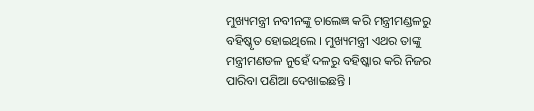ମୁଖ୍ୟମନ୍ତ୍ରୀ ନବୀନଙ୍କୁ ଚାଲେଜ୍ଞ କରି ମନ୍ତ୍ରୀମଣ୍ଡଳରୁ ବହିଷ୍କୃତ ହୋଇଥିଲେ । ମୁଖ୍ୟମନ୍ତ୍ରୀ ଏଥର ତାଙ୍କୁ ମନ୍ତ୍ରୀମଣଡଳ ନୁହେଁ ଦଳରୁ ବହିଷ୍କାର କରି ନିଜର ପାରିବା ପଣିଆ ଦେଖାଇଛନ୍ତି ।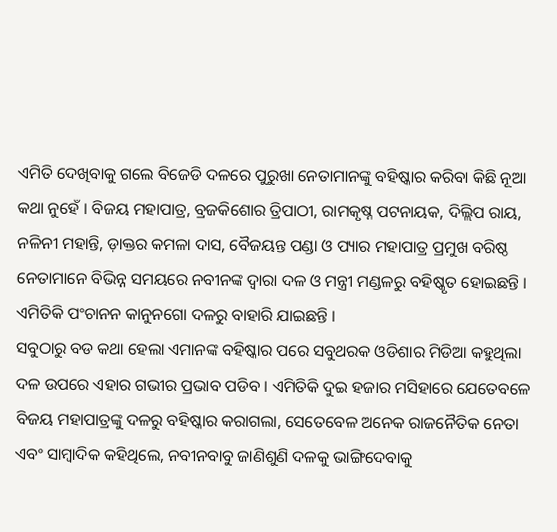ଏମିତି ଦେଖିବାକୁ ଗଲେ ବିଜେଡି ଦଳରେ ପୁରୁଖା ନେତାମାନଙ୍କୁ ବହିଷ୍କାର କରିବା କିଛି ନୂଆ କଥା ନୁହେଁ । ବିଜୟ ମହାପାତ୍ର, ବ୍ରଜକିଶୋର ତ୍ରିପାଠୀ, ରାମକୃଷ୍ନ ପଟନାୟକ, ଦିଲ୍ଲିପ ରାୟ, ନଳିନୀ ମହାନ୍ତି, ଡ଼ାକ୍ତର କମଳା ଦାସ, ବୈଜୟନ୍ତ ପଣ୍ଡା ଓ ପ୍ୟାର ମହାପାତ୍ର ପ୍ରମୁଖ ବରିଷ୍ଠ ନେତାମାନେ ବିଭିନ୍ନ ସମୟରେ ନବୀନଙ୍କ ଦ୍ୱାରା ଦଳ ଓ ମନ୍ତ୍ରୀ ମଣ୍ଡଳରୁ ବହିଷ୍କୃତ ହୋଇଛନ୍ତି । ଏମିତିକି ପଂଚାନନ କାନୁନଗୋ ଦଳରୁ ବାହାରି ଯାଇଛନ୍ତି ।
ସବୁଠାରୁ ବଡ କଥା ହେଲା ଏମାନଙ୍କ ବହିଷ୍କାର ପରେ ସବୁଥରକ ଓଡିଶାର ମିଡିଆ କହୁଥିଲା ଦଳ ଉପରେ ଏହାର ଗଭୀର ପ୍ରଭାବ ପଡିବ । ଏମିତିକି ଦୁଇ ହଜାର ମସିହାରେ ଯେତେବଳେ ବିଜୟ ମହାପାତ୍ରଙ୍କୁ ଦଳରୁ ବହିଷ୍କାର କରାଗଲା, ସେତେବେଳ ଅନେକ ରାଜନୈତିକ ନେତା ଏବଂ ସାମ୍ବାଦିକ କହିଥିଲେ, ନବୀନବାବୁ ଜାଣିଶୁଣି ଦଳକୁ ଭାଙ୍ଗିଦେବାକୁ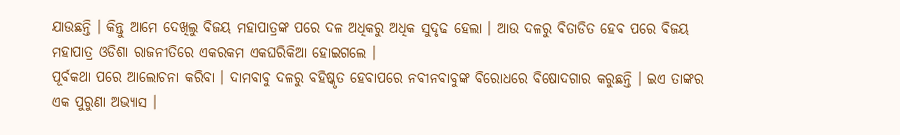ଯାଉଛନ୍ତି । କିନ୍ତୁ ଆମେ ଦେଖିଲୁ ବିଜୟ ମହାପାତ୍ରଙ୍କ ପରେ ଦଳ ଅଧିକରୁ ଅଧିକ ସୁଦୃଢ ହେଲା । ଆଉ ଦଳରୁ ବିତାଡିତ ହେବ ପରେ ବିଜୟ ମହାପାତ୍ର ଓଡିଶା ରାଜନୀତିରେ ଏକରକମ ଏକଘରିକିଆ ହୋଇଗଲେ ।
ପୂର୍ବକଥା ପରେ ଆଲୋଚନା କରିବା । ଦାମବାବୁ ଦଳରୁ ବହିଷ୍କୃତ ହେବାପରେ ନବୀନବାବୁଙ୍କ ବିରୋଧରେ ବିଷୋଦଗାର କରୁଛନ୍ତି । ଇଏ ତାଙ୍କର ଏକ ପୁରୁଣା ଅଭ୍ୟାସ ।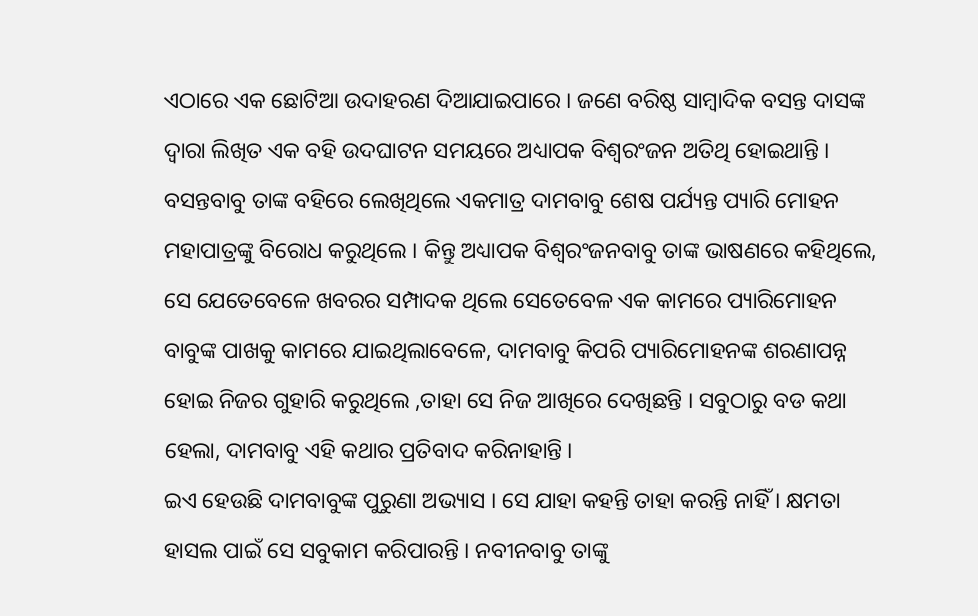ଏଠାରେ ଏକ ଛୋଟିଆ ଉଦାହରଣ ଦିଆଯାଇପାରେ । ଜଣେ ବରିଷ୍ଠ ସାମ୍ବାଦିକ ବସନ୍ତ ଦାସଙ୍କ ଦ୍ୱାରା ଲିଖିତ ଏକ ବହି ଉଦଘାଟନ ସମୟରେ ଅଧ୍ୟାପକ ବିଶ୍ୱରଂଜନ ଅତିଥି ହୋଇଥାନ୍ତି । ବସନ୍ତବାବୁ ତାଙ୍କ ବହିରେ ଲେଖିଥିଲେ ଏକମାତ୍ର ଦାମବାବୁ ଶେଷ ପର୍ଯ୍ୟନ୍ତ ପ୍ୟାରି ମୋହନ ମହାପାତ୍ରଙ୍କୁ ବିରୋଧ କରୁଥିଲେ । କିନ୍ତୁ ଅଧ୍ୟାପକ ବିଶ୍ୱରଂଜନବାବୁ ତାଙ୍କ ଭାଷଣରେ କହିଥିଲେ, ସେ ଯେତେବେଳେ ଖବରର ସମ୍ପାଦକ ଥିଲେ ସେତେବେଳ ଏକ କାମରେ ପ୍ୟାରିମୋହନ ବାବୁଙ୍କ ପାଖକୁ କାମରେ ଯାଇଥିଲାବେଳେ, ଦାମବାବୁ କିପରି ପ୍ୟାରିମୋହନଙ୍କ ଶରଣାପନ୍ନ ହୋଇ ନିଜର ଗୁହାରି କରୁଥିଲେ ,ତାହା ସେ ନିଜ ଆଖିରେ ଦେଖିଛନ୍ତି । ସବୁଠାରୁ ବଡ କଥା ହେଲା, ଦାମବାବୁ ଏହି କଥାର ପ୍ରତିବାଦ କରିନାହାନ୍ତି ।
ଇଏ ହେଉଛି ଦାମବାବୁଙ୍କ ପୁରୁଣା ଅଭ୍ୟାସ । ସେ ଯାହା କହନ୍ତି ତାହା କରନ୍ତି ନାହିଁ । କ୍ଷମତା ହାସଲ ପାଇଁ ସେ ସବୁକାମ କରିପାରନ୍ତି । ନବୀନବାବୁ ତାଙ୍କୁ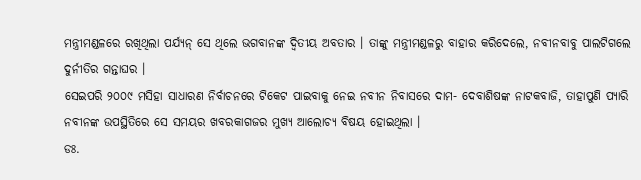ମନ୍ତ୍ରୀମଣ୍ଡଳରେ ରଖିଥିଲା ପର୍ଯ୍ୟନ୍ ସେ ଥିଲେ ଭଗବାନଙ୍କ ଦ୍ୱିତୀୟ ଅବତାର । ତାଙ୍କୁ ମନ୍ତ୍ରୀମଣ୍ଡଳରୁ ବାହାର କରିଦେଲେ, ନବୀନବାବୁ ପାଲଟିଗଲେ ଦୁର୍ନୀତିର ଗନ୍ତାଘର ।
ସେଇପରି ୨୦୦୯ ମସିହା ସାଧାରଣ ନିର୍ବାଚନରେ ଟିକେଟ ପାଇବାକୁ ନେଇ ନବୀନ ନିବାସରେ ଦାମ- ଦେବାଶିଷଙ୍କ ନାଟକବାଜି, ତାହାପୁଣି ପ୍ୟାରି ନବୀନଙ୍କ ଉପସ୍ଥିତିରେ ସେ ସମୟର ଖବରକାଗଜର ମୁଖ୍ୟ ଆଲୋଚ୍ୟ ବିଷୟ ହୋଇଥିଲା ।
ଡଃ.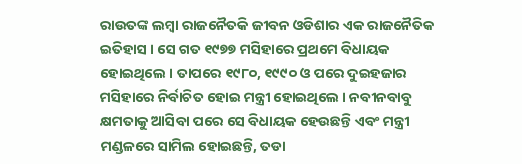ରାଉତଙ୍କ ଲମ୍ବା ରାଜନୈତକି ଜୀବନ ଓଡିଶାର ଏକ ରାଜନୈତିକ ଇତିହାସ । ସେ ଗତ ୧୯୭୭ ମସିହାରେ ପ୍ରଥମେ ବିଧାୟକ ହୋଇଥିଲେ । ତାପରେ ୧୯୮୦, ୧୯୯୦ ଓ ପରେ ଦୁଇହଜାର ମସିହାରେ ନିର୍ବାଚିତ ହୋଇ ମନ୍ତ୍ରୀ ହୋଇଥିଲେ । ନବୀନବାବୁ କ୍ଷମତାକୁ ଆସିବା ପରେ ସେ ବିଧାୟକ ହେଉଛନ୍ତି ଏବଂ ମନ୍ତ୍ରୀ ମଣ୍ଡଳରେ ସାମିଲ ହୋଇଛନ୍ତି, ତଡା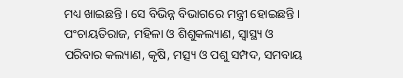ମଧ୍ୟ ଖାଇଛନ୍ତି । ସେ ବିଭିନ୍ନ ବିଭାଗରେ ମନ୍ତ୍ରୀ ହୋଇଛନ୍ତି । ପଂଚାୟତିରାଜ, ମହିଳା ଓ ଶିଶୁକଲ୍ୟାଣ, ସ୍ୱାସ୍ଥ୍ୟ ଓ ପରିବାର କଲ୍ୟାଣ, କୃଷି, ମତ୍ସ୍ୟ ଓ ପଶୁ ସମ୍ପଦ, ସମବାୟ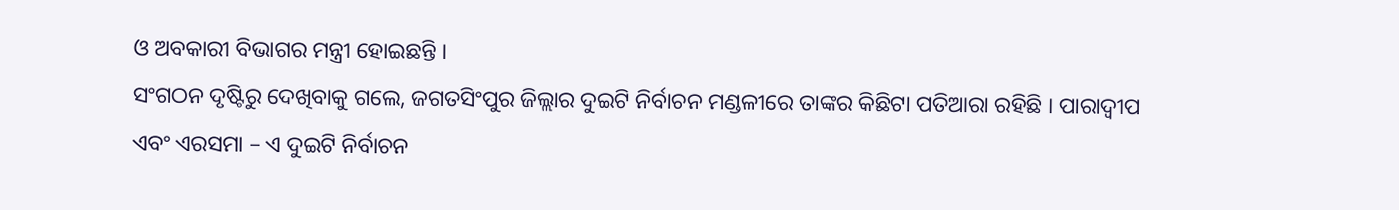ଓ ଅବକାରୀ ବିଭାଗର ମନ୍ତ୍ରୀ ହୋଇଛନ୍ତି ।
ସଂଗଠନ ଦୃଷ୍ଟିରୁ ଦେଖିବାକୁ ଗଲେ, ଜଗତସିଂପୁର ଜିଲ୍ଲାର ଦୁଇଟି ନିର୍ବାଚନ ମଣ୍ଡଳୀରେ ତାଙ୍କର କିଛିଟା ପତିଆରା ରହିଛି । ପାରାଦ୍ୱୀପ ଏବଂ ଏରସମା – ଏ ଦୁଇଟି ନିର୍ବାଚନ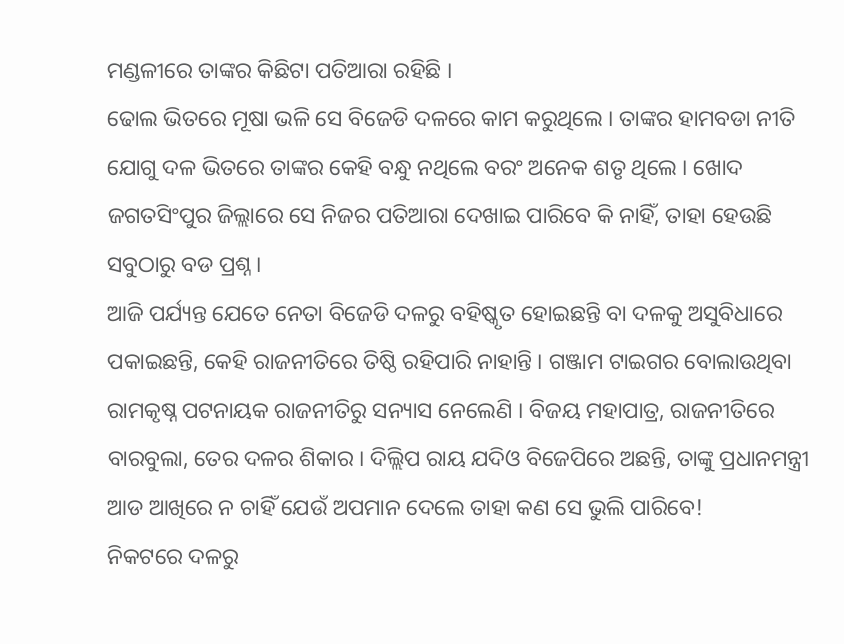ମଣ୍ଡଳୀରେ ତାଙ୍କର କିଛିଟା ପତିଆରା ରହିଛି ।
ଢୋଲ ଭିତରେ ମୂଷା ଭଳି ସେ ବିଜେଡି ଦଳରେ କାମ କରୁଥିଲେ । ତାଙ୍କର ହାମବଡା ନୀତି ଯୋଗୁ ଦଳ ଭିତରେ ତାଙ୍କର କେହି ବନ୍ଧୁ ନଥିଲେ ବରଂ ଅନେକ ଶତୃ ଥିଲେ । ଖୋଦ ଜଗତସିଂପୁର ଜିଲ୍ଲାରେ ସେ ନିଜର ପତିଆରା ଦେଖାଇ ପାରିବେ କି ନାହିଁ, ତାହା ହେଉଛି ସବୁଠାରୁ ବଡ ପ୍ରଶ୍ନ ।
ଆଜି ପର୍ଯ୍ୟନ୍ତ ଯେତେ ନେତା ବିଜେଡି ଦଳରୁ ବହିଷ୍କୃତ ହୋଇଛନ୍ତି ବା ଦଳକୁ ଅସୁବିଧାରେ ପକାଇଛନ୍ତି, କେହି ରାଜନୀତିରେ ତିଷ୍ଠି ରହିପାରି ନାହାନ୍ତି । ଗଞ୍ଜାମ ଟାଇଗର ବୋଲାଉଥିବା ରାମକୃଷ୍ନ ପଟନାୟକ ରାଜନୀତିରୁ ସନ୍ୟାସ ନେଲେଣି । ବିଜୟ ମହାପାତ୍ର, ରାଜନୀତିରେ ବାରବୁଲା, ତେର ଦଳର ଶିକାର । ଦିଲ୍ଲିପ ରାୟ ଯଦିଓ ବିଜେପିରେ ଅଛନ୍ତି, ତାଙ୍କୁ ପ୍ରଧାନମନ୍ତ୍ରୀ ଆଡ ଆଖିରେ ନ ଚାହିଁ ଯେଉଁ ଅପମାନ ଦେଲେ ତାହା କଣ ସେ ଭୁଲି ପାରିବେ!
ନିକଟରେ ଦଳରୁ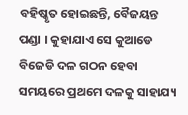ବହିଷ୍କୃତ ହୋଇଛନ୍ତି, ବୈଜୟନ୍ତ ପଣ୍ଡା । କୁହାଯାଏ ସେ କୁଆଡେ ବିଜେଡି ଦଳ ଗଠନ ହେବା ସମୟରେ ପ୍ରଥମେ ଦଳକୁ ସାହାଯ୍ୟ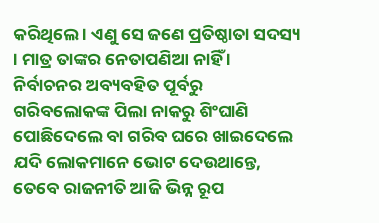କରିଥିଲେ । ଏଣୁ ସେ ଜଣେ ପ୍ରତିଷ୍ଠାତା ସଦସ୍ୟ । ମାତ୍ର ତାଙ୍କର ନେତାପଣିଆ ନାହିଁ । ନିର୍ବାଚନର ଅବ୍ୟବହିତ ପୂର୍ବରୁ ଗରିବଲୋକଙ୍କ ପିଲା ନାକରୁ ଶିଂଘାଣି ପୋଛିଦେଲେ ବା ଗରିବ ଘରେ ଖାଇଦେଲେ ଯଦି ଲୋକମାନେ ଭୋଟ ଦେଉଥାନ୍ତେ, ତେବେ ରାଜନୀତି ଆଜି ଭିନ୍ନ ରୂପ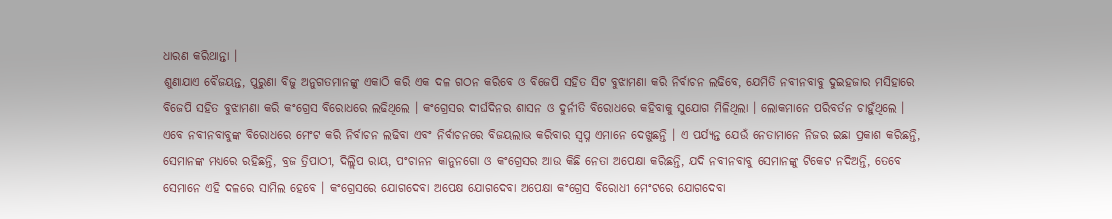ଧାରଣ କରିଥାନ୍ତା ।
ଶୁଣାଯାଏ ବୈଜୟନ୍ତ, ପୁରୁଣା ବିଜୁ ଅନୁଗତମାନଙ୍କୁ ଏକାଠି କରି ଏକ ଦଳ ଗଠନ କରିବେ ଓ ବିଜେପି ସହିତ ସିଟ ବୁଝାମଣା କରି ନିର୍ବାଚନ ଲଢିବେ, ଯେମିତି ନବୀନବାବୁ ଦୁଇହଜାର ମସିହାରେ ବିଜେପି ସହିତ ବୁଝାମଣା କରି କଂଗ୍ରେସ ବିରୋଧରେ ଲଢିଥିଲେ । କଂଗ୍ରେସର ଦୀର୍ଘଦିନର ଶାସନ ଓ ଦୁର୍ନୀତି ବିରୋଧରେ କହିବାକୁ ସୁଯୋଗ ମିଳିଥିଲା । ଲୋକମାନେ ପରିବର୍ତନ ଚାହୁଁଥିଲେ ।
ଏବେ ନବୀନବାବୁଙ୍କ ବିରୋଧରେ ମେଂଟ କରି ନିର୍ବାଚନ ଲଢିବା ଏବଂ ନିର୍ବାଚନରେ ବିଜୟଲାଭ କରିବାର ସ୍ୱପ୍ନ ଏମାନେ ଦେଖୁଛନ୍ତି । ଏ ପର୍ଯ୍ୟନ୍ତ ଯେଉଁ ନେତାମାନେ ନିଜର ଇଛା ପ୍ରକାଶ କରିଛନ୍ତି, ସେମାନଙ୍କ ମଧ୍ୟରେ ରହିଛନ୍ତି, ବ୍ରଜ ତ୍ରିପାଠୀ, ଦିଲ୍ଲିପ ରାୟ, ପଂଚାନନ କାନୁନଗୋ ଓ କଂଗ୍ରେସର ଆଉ କିଛି ନେତା ଅପେକ୍ଷା କରିଛନ୍ତି, ଯଦି ନବୀନବାବୁ ସେମାନଙ୍କୁ ଟିକେଟ ନଦିଅନ୍ତି, ତେବେ ସେମାନେ ଏହି ଦଳରେ ସାମିଲ ହେବେ । କଂଗ୍ରେସରେ ଯୋଗଦେବା ଅପେକ୍ଷ ଯୋଗଦେବା ଅପେକ୍ଷା କଂଗ୍ରେସ ବିରୋଧୀ ମେଂଟରେ ଯୋଗଦେବା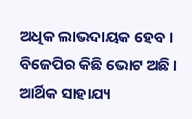ଅଧିକ ଲାଭଦାୟକ ହେବ । ବିଜେପିର କିଛି ଭୋଟ ଅଛି । ଆର୍ଥିକ ସାହାଯ୍ୟ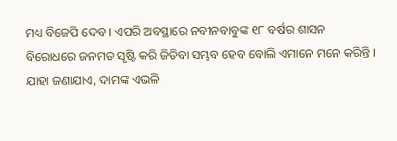ମଧ୍ୟ ବିଜେପି ଦେବ । ଏପରି ଅବସ୍ଥାରେ ନବୀନବାବୁଙ୍କ ୧୮ ବର୍ଷର ଶାସନ ବିରୋଧରେ ଜନମତ ସୃଷ୍ଟି କରି ଜିତିବା ସମ୍ଭବ ହେବ ବୋଲି ଏମାନେ ମନେ କରିନ୍ତି ।
ଯାହା ଜଣାଯାଏ, ଦାମଙ୍କ ଏଭଳି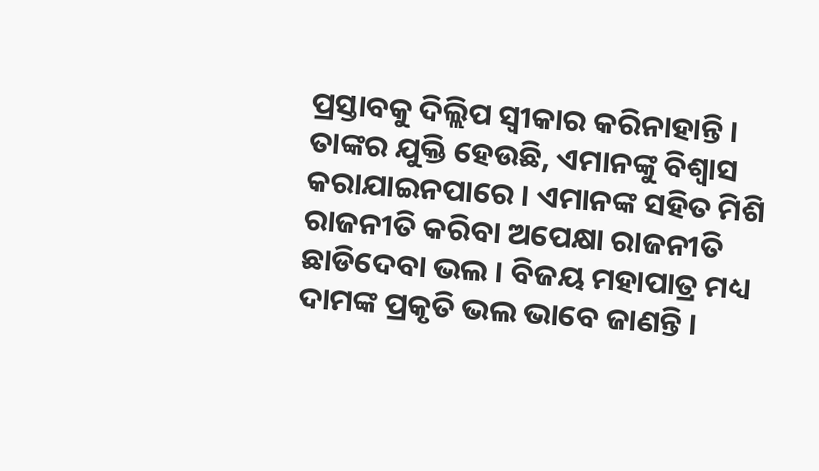ପ୍ରସ୍ତାବକୁ ଦିଲ୍ଲିପ ସ୍ୱୀକାର କରିନାହାନ୍ତି । ତାଙ୍କର ଯୁକ୍ତି ହେଉଛି, ଏମାନଙ୍କୁ ବିଶ୍ୱାସ କରାଯାଇନପାରେ । ଏମାନଙ୍କ ସହିତ ମିଶି ରାଜନୀତି କରିବା ଅପେକ୍ଷା ରାଜନୀତି ଛାଡିଦେବା ଭଲ । ବିଜୟ ମହାପାତ୍ର ମଧ୍ୟ ଦାମଙ୍କ ପ୍ରକୃତି ଭଲ ଭାବେ ଜାଣନ୍ତି ।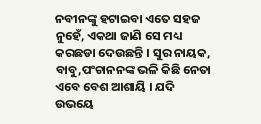ନବୀନଙ୍କୁ ହଟାଇବା ଏତେ ସହଜ ନୁହେଁ, ଏକଥା ଜାଣି ସେ ମଧ୍ୟ କରଛଡା ଦେଉଛନ୍ତି । ସୁର ନାୟକ, ବାବୁ,ପଂଚାନନଙ୍କ ଭଳି କିଛି ନେତା ଏବେ ବେଶ ଆଶାୟି । ଯଦି ଉଭୟେ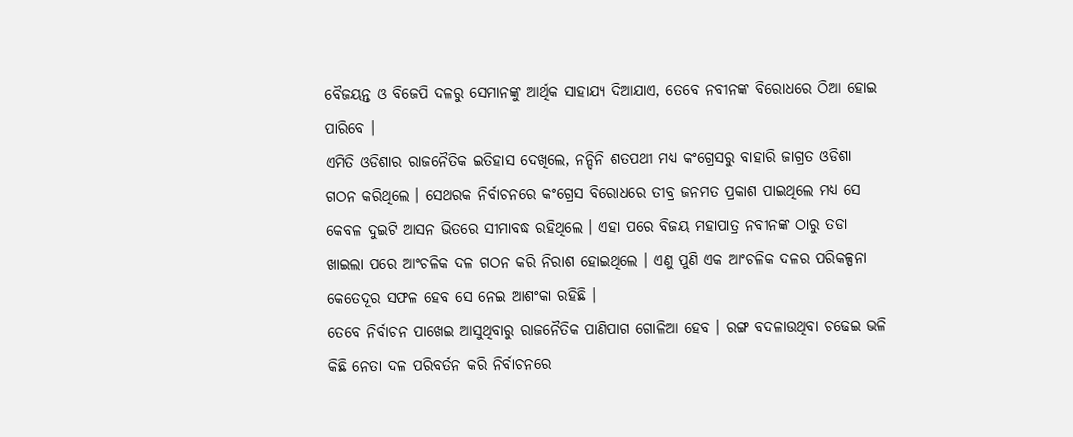ବୈଜୟନ୍ତ ଓ ବିଜେପି ଦଳରୁ ସେମାନଙ୍କୁ ଆର୍ଥିକ ସାହାଯ୍ୟ ଦିଆଯାଏ, ତେବେ ନବୀନଙ୍କ ବିରୋଧରେ ଠିଆ ହୋଇ ପାରିବେ ।
ଏମିତି ଓଡିଶାର ରାଜନୈତିକ ଇତିହାସ ଦେଖିଲେ, ନନ୍ଦିନି ଶତପଥୀ ମଧ୍ୟ କଂଗ୍ରେସରୁ ବାହାରି ଜାଗ୍ରତ ଓଡିଶା ଗଠନ କରିଥିଲେ । ସେଥରକ ନିର୍ବାଚନରେ କଂଗ୍ରେସ ବିରୋଧରେ ତୀବ୍ର ଜନମତ ପ୍ରକାଶ ପାଇଥିଲେ ମଧ୍ୟ ସେ କେବଳ ଦୁଇଟି ଆସନ ଭିତରେ ସୀମାବଦ୍ଧ ରହିଥିଲେ । ଏହା ପରେ ବିଜୟ ମହାପାତ୍ର ନବୀନଙ୍କ ଠାରୁ ତଡା ଖାଇଲା ପରେ ଆଂଚଳିକ ଦଳ ଗଠନ କରି ନିରାଶ ହୋଇଥିଲେ । ଏଣୁ ପୁଣି ଏକ ଆଂଚଳିକ ଦଳର ପରିକଳ୍ପନା କେତେଦୂର ସଫଳ ହେବ ସେ ନେଇ ଆଶଂକା ରହିଛି ।
ତେବେ ନିର୍ବାଚନ ପାଖେଇ ଆସୁଥିବାରୁ ରାଜନୈତିକ ପାଣିପାଗ ଗୋଳିଆ ହେବ । ରଙ୍ଗ ବଦଳାଉଥିବା ଚଢେଇ ଭଳି କିଛି ନେତା ଦଳ ପରିବର୍ତନ କରି ନିର୍ବାଚନରେ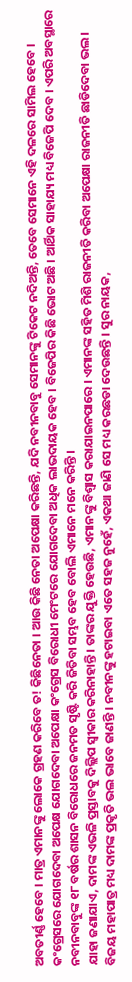ଅବତୀର୍ଣ୍ଣ ହେବେ । ମାତ୍ର ଏମାନଙ୍କୁ ଲୋକେ ଗ୍ରହଣ କରିବେ ତ! କିଛିନେତା । ଆଉ କିଛି ନେତା ଅପେକ୍ଷା କରିଛନ୍ତି, ଯଦି ନବୀନବାବୁ ସେମାନଙ୍କୁ ଟିକେଟ ନଦିଅନ୍ତି, ତେବେ ସେମାନେ ଏହି ଦଳରେ ସାମିଲ ହେବେ । କଂଗ୍ରେସରେ ଯୋଗଦେବା ଅପେକ୍ଷ ଯୋଗଦେବା ଅପେକ୍ଷା କଂଗ୍ରେସ ବିରୋଧୀ ମେଂଟରେ ଯୋଗଦେବା ଅଧିକ ଲାଭଦାୟକ ହେବ । ବିଜେପିର କିଛି ଭୋଟ ଅଛି । ଆର୍ଥିକ ସାହାଯ୍ୟ ମଧ୍ୟ ବିଜେପି ଦେବ । ଏପରି ଅବସ୍ଥାରେ ନବୀନବାବୁଙ୍କ ୧୮ ବର୍ଷର ଶାସନ ବିରୋଧରେ ଜନମତ ସୃଷ୍ଟି କରି ଜିତିବା ସମ୍ଭବ ହେବ ବୋଲି ଏମାନେ ମନେ କରିନ୍ତି ।
ଯାହା ଜଣାଯାଏ, ଦାମଙ୍କ ଏଭଳି ପ୍ରସ୍ତାବକୁ ଦିଲ୍ଲିପ ସ୍ୱୀକାର କରିନାହାନ୍ତି । ତାଙ୍କର ଯୁକ୍ତି ହେଉଛି, ଏମାନଙ୍କୁ ବିଶ୍ୱାସ କରାଯାଇନପାରେ । ଏମାନଙ୍କ ସହିତ ମିଶି ରାଜନୀତି କରିବା ଅପେକ୍ଷା ରାଜନୀତି ଛାଡିଦେବା ଭଲ । ବିଜୟ ମହାପାତ୍ର ମଧ୍ୟ ଦାମଙ୍କ ପ୍ରକୃତି ଭଲ ଭାବେ ଜାଣନ୍ତି । ନବୀନଙ୍କୁ ହଟାଇବା ଏତେ ସହଜ ନୁହେଁ, ଏକଥା ଜାଣି ସେ ମଧ୍ୟ କରଛଡା ଦେଉଛନ୍ତି । ସୁର ନାୟକ,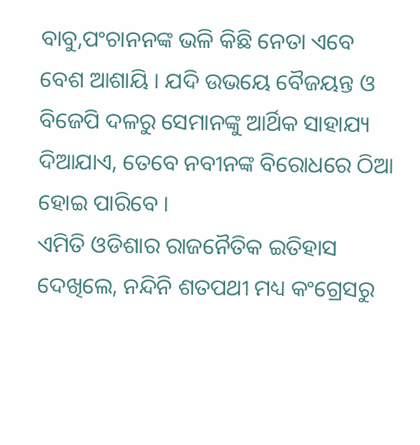ବାବୁ,ପଂଚାନନଙ୍କ ଭଳି କିଛି ନେତା ଏବେ ବେଶ ଆଶାୟି । ଯଦି ଉଭୟେ ବୈଜୟନ୍ତ ଓ ବିଜେପି ଦଳରୁ ସେମାନଙ୍କୁ ଆର୍ଥିକ ସାହାଯ୍ୟ ଦିଆଯାଏ, ତେବେ ନବୀନଙ୍କ ବିରୋଧରେ ଠିଆ ହୋଇ ପାରିବେ ।
ଏମିତି ଓଡିଶାର ରାଜନୈତିକ ଇତିହାସ ଦେଖିଲେ, ନନ୍ଦିନି ଶତପଥୀ ମଧ୍ୟ କଂଗ୍ରେସରୁ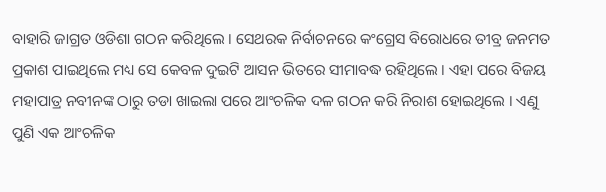ବାହାରି ଜାଗ୍ରତ ଓଡିଶା ଗଠନ କରିଥିଲେ । ସେଥରକ ନିର୍ବାଚନରେ କଂଗ୍ରେସ ବିରୋଧରେ ତୀବ୍ର ଜନମତ ପ୍ରକାଶ ପାଇଥିଲେ ମଧ୍ୟ ସେ କେବଳ ଦୁଇଟି ଆସନ ଭିତରେ ସୀମାବଦ୍ଧ ରହିଥିଲେ । ଏହା ପରେ ବିଜୟ ମହାପାତ୍ର ନବୀନଙ୍କ ଠାରୁ ତଡା ଖାଇଲା ପରେ ଆଂଚଳିକ ଦଳ ଗଠନ କରି ନିରାଶ ହୋଇଥିଲେ । ଏଣୁ ପୁଣି ଏକ ଆଂଚଳିକ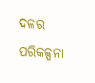ଦଳର ପରିକଳ୍ପନା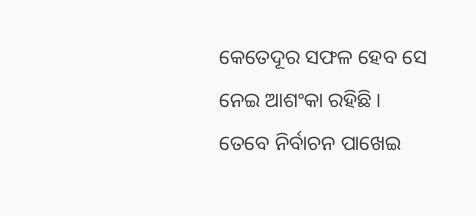କେତେଦୂର ସଫଳ ହେବ ସେ ନେଇ ଆଶଂକା ରହିଛି ।
ତେବେ ନିର୍ବାଚନ ପାଖେଇ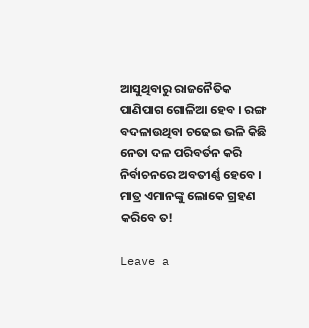ଆସୁଥିବାରୁ ରାଜନୈତିକ ପାଣିପାଗ ଗୋଳିଆ ହେବ । ରଙ୍ଗ ବଦଳାଉଥିବା ଚଢେଇ ଭଳି କିଛି ନେତା ଦଳ ପରିବର୍ତନ କରି ନିର୍ବାଚନରେ ଅବତୀର୍ଣ୍ଣ ହେବେ । ମାତ୍ର ଏମାନଙ୍କୁ ଲୋକେ ଗ୍ରହଣ କରିବେ ତ!

Leave a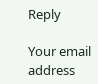Reply

Your email address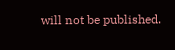will not be published.